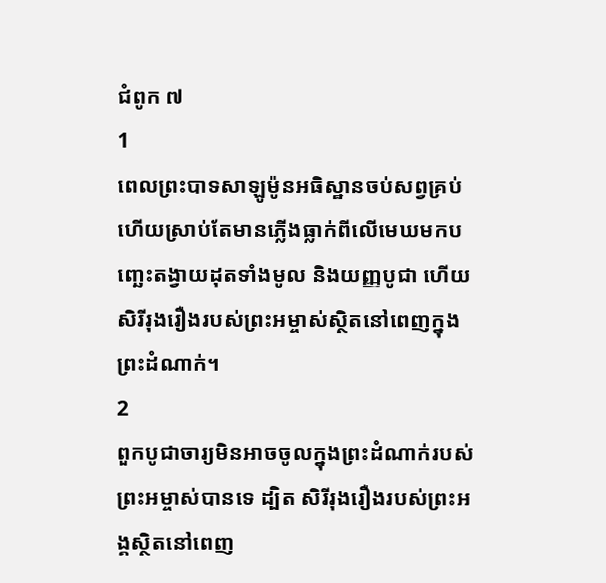ជំពូក ៧
1
ពេលព្រះបាទសាឡូម៉ូនអធិស្ឋានចប់សព្វគ្រប់ហើយស្រាប់តែមានភ្លើងធ្លាក់ពីលើមេឃមកបញ្ឆេះតង្វាយដុតទាំងមូល និងយញ្ញបូជា ហើយសិរីរុងរឿងរបស់ព្រះអម្ចាស់ស្ថិតនៅពេញក្នុងព្រះដំណាក់។
2
ពួកបូជាចារ្យមិនអាចចូលក្នុងព្រះដំណាក់របស់ព្រះអម្ចាស់បានទេ ដ្បិត សិរីរុងរឿងរបស់ព្រះអង្គស្ថិតនៅពេញ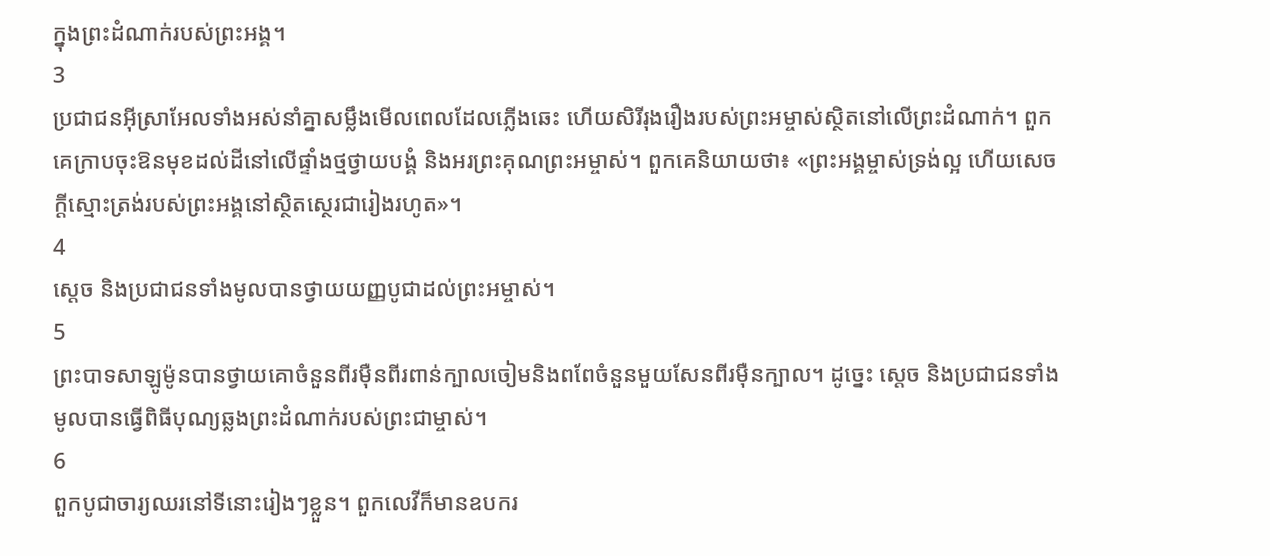ក្នុងព្រះដំណាក់របស់ព្រះអង្គ។
3
ប្រជាជនអ៊ីស្រាអែលទាំងអស់នាំគ្នាសម្លឹងមើលពេលដែលភ្លើងឆេះ ហើយសិរីរុងរឿងរបស់ព្រះអម្ចាស់ស្ថិតនៅលើព្រះដំណាក់។ ពួកគេក្រាបចុះឱនមុខដល់ដីនៅលើផ្ទាំងថ្មថ្វាយបង្គំ និងអរព្រះគុណព្រះអម្ចាស់។ ពួកគេនិយាយថា៖ «ព្រះអង្គម្ចាស់ទ្រង់ល្អ ហើយសេចក្តីស្មោះត្រង់របស់ព្រះអង្គនៅស្ថិតស្ថេរជារៀងរហូត»។
4
ស្តេច និងប្រជាជនទាំងមូលបានថ្វាយយញ្ញបូជាដល់ព្រះអម្ចាស់។
5
ព្រះបាទសាឡូម៉ូនបានថ្វាយគោចំនួនពីរម៉ឺនពីរពាន់ក្បាលចៀមនិងពពែចំនួនមួយសែនពីរម៉ឺនក្បាល។ ដូច្នេះ ស្តេច និងប្រជាជនទាំងមូលបានធ្វើពិធីបុណ្យឆ្លងព្រះដំណាក់របស់ព្រះជាម្ចាស់។
6
ពួកបូជាចារ្យឈរនៅទីនោះរៀងៗខ្លួន។ ពួកលេវីក៏មានឧបករ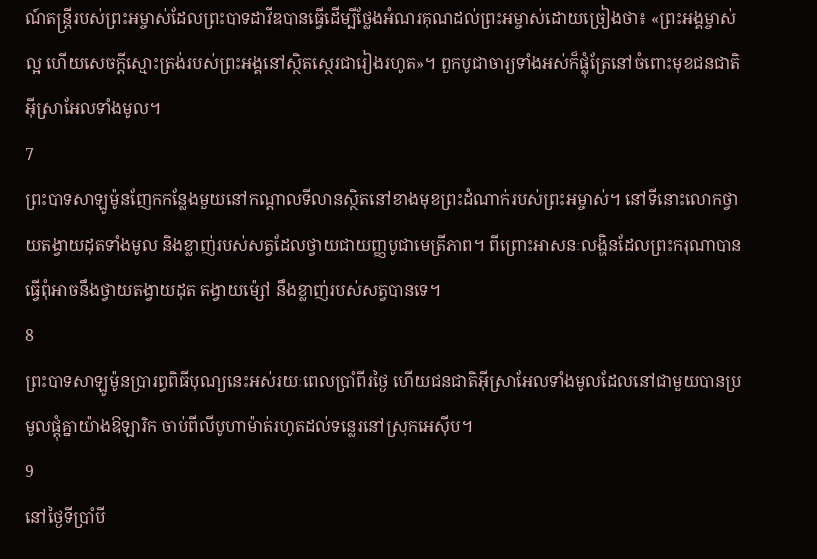ណ៍តន្ត្រីរបស់ព្រះអម្ចាស់ដែលព្រះបាទដាវីឌបានធ្វើដើម្បីថ្លែងអំណរគុណដល់ព្រះអម្ចាស់ដោយច្រៀងថា៖ «ព្រះអង្គម្ចាស់ល្អ ហើយសេចក្តីស្មោះត្រង់របស់ព្រះអង្គនៅស្ថិតស្ថេរជារៀងរហូត»។ ពួកបូជាចារ្យទាំងអស់ក៏ផ្លុំត្រែនៅចំពោះមុខជនជាតិអ៊ីស្រាអែលទាំងមូល។
7
ព្រះបាទសាឡូម៉ូនញែកកន្លែងមួយនៅកណ្ដាលទីលានស្ថិតនៅខាងមុខព្រះដំណាក់របស់ព្រះអម្ចាស់។ នៅទីនោះលោកថ្វាយតង្វាយដុតទាំងមូល និងខ្លាញ់របស់សត្វដែលថ្វាយជាយញ្ញបូជាមេត្រីភាព។ ពីព្រោះអាសនៈលង្ហិនដែលព្រះករុណាបានធ្វើពុំអាចនឹងថ្វាយតង្វាយដុត តង្វាយម៉្សៅ នឹងខ្លាញ់របស់សត្វបានទេ។
8
ព្រះបាទសាឡូម៉ូនប្រារព្ធពិធីបុណ្យនេះអស់រយៈពេលប្រាំពីរថ្ងៃ ហើយជនជាតិអ៊ីស្រាអែលទាំងមូលដែលនៅជាមួយបានប្រមូលផ្តុំគ្នាយ៉ាងឱឡារិក ចាប់ពីលីបូហាម៉ាត់រហូតដល់ទន្លេរនៅស្រុកអេស៊ីប។
9
នៅថ្ងៃទីប្រាំបី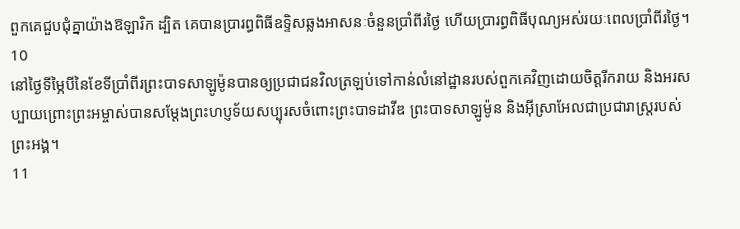ពួកគេជួបជុំគ្នាយ៉ាងឱឡារិក ដ្បិត គេបានប្រារព្ធពិធីឧទ្ទិសឆ្លងអាសនៈចំនួនប្រាំពីរថ្ងៃ ហើយប្រារព្ធពិធីបុណ្យអស់រយៈពេលប្រាំពីរថ្ងៃ។
10
នៅថ្ងៃទីម្ភៃបីនៃខែទីប្រាំពីរព្រះបាទសាឡូម៉ូនបានឲ្យប្រជាជនវិលត្រឡប់ទៅកាន់លំនៅដ្ឋានរបស់ពួកគេវិញដោយចិត្តរីករាយ និងអរសប្បាយព្រោះព្រះអម្ចាស់បានសម្តែងព្រះហប្ញទ័យសប្បុរសចំពោះព្រះបាទដាវីឌ ព្រះបាទសាឡូម៉ូន និងអ៊ីស្រាអែលជាប្រជារាស្ត្ររបស់ព្រះអង្គ។
11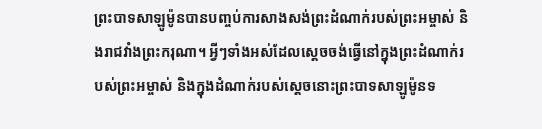ព្រះបាទសាឡូម៉ូនបានបញ្ចប់ការសាងសង់ព្រះដំណាក់របស់ព្រះអម្ចាស់ និងរាជវាំងព្រះករុណា។ អ្វីៗទាំងអស់ដែលស្តេចចង់ធ្វើនៅក្នុងព្រះដំណាក់របស់ព្រះអម្ចាស់ និងក្នុងដំណាក់របស់ស្តេចនោះព្រះបាទសាឡូម៉ូនទ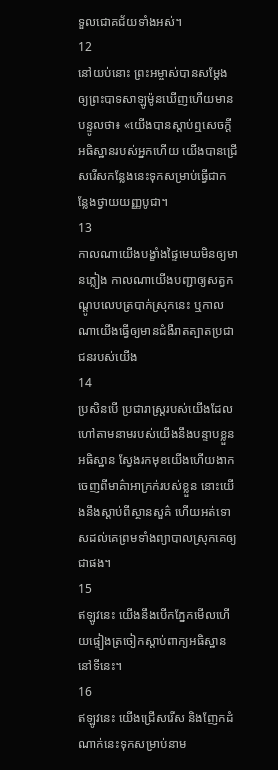ទួលជោគជ័យទាំងអស់។
12
នៅយប់នោះ ព្រះអម្ចាស់បានសម្តែងឲ្យព្រះបាទសាឡូម៉ូនឃើញហើយមានបន្ទូលថា៖ «យើងបានស្តាប់ឮសេចក្ដីអធិស្ឋានរបស់អ្នកហើយ យើងបានជ្រើសរើសកន្លែងនេះទុកសម្រាប់ធ្វើជាកន្លែងថ្វាយយញ្ញបូជា។
13
កាលណាយើងបង្ខាំងផ្ទៃមេឃមិនឲ្យមានភ្លៀង កាលណាយើងបញ្ជាឲ្យសត្វកណ្តូបលេបត្របាក់ស្រុកនេះ ឬកាលណាយើងធ្វើឲ្យមានជំងឺរាតត្បាតប្រជាជនរបស់យើង
14
ប្រសិនបើ ប្រជារាស្ត្ររបស់យើងដែលហៅតាមនាមរបស់យើងនឹងបន្ទាបខ្លួនអធិស្ឋាន ស្វែងរកមុខយើងហើយងាកចេញពីមាគ៌ាអាក្រក់របស់ខ្លួន នោះយើងនឹងស្តាប់ពីស្ថានសួគ៌ ហើយអត់ទោសដល់គេព្រមទាំងព្យាបាលស្រុកគេឲ្យជាផង។
15
ឥឡូវនេះ យើងនឹងបើកភ្នែកមើលហើយផ្ទៀងត្រចៀកស្តាប់ពាក្យអធិស្ឋាននៅទីនេះ។
16
ឥឡូវនេះ យើងជ្រើសរើស និងញែកដំណាក់នេះទុកសម្រាប់នាម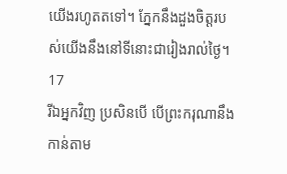យើងរហូតតទៅ។ ភ្នែកនឹងដួងចិត្តរបស់យើងនឹងនៅទីនោះជារៀងរាល់ថ្ងៃ។
17
រីឯអ្នកវិញ ប្រសិនបើ បើព្រះករុណានឹងកាន់តាម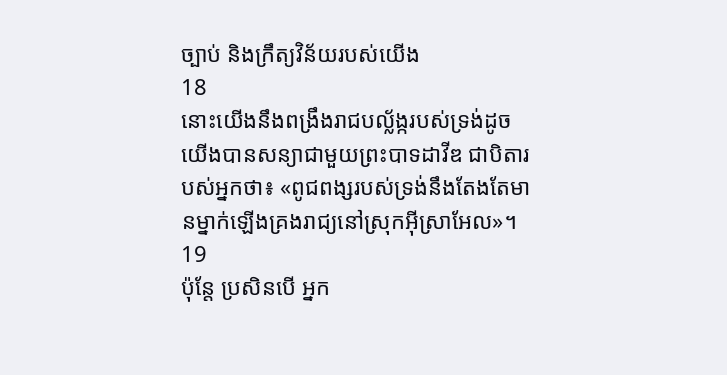ច្បាប់ និងក្រឹត្យវិន័យរបស់យើង
18
នោះយើងនឹងពង្រឹងរាជបល្ល័ង្ករបស់ទ្រង់ដូចយើងបានសន្យាជាមួយព្រះបាទដាវីឌ ជាបិតារបស់អ្នកថា៖ «ពូជពង្សរបស់ទ្រង់នឹងតែងតែមានម្នាក់ឡើងគ្រងរាជ្យនៅស្រុកអ៊ីស្រាអែល»។
19
ប៉ុន្តែ ប្រសិនបើ អ្នក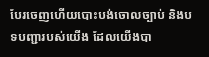បែរចេញហើយបោះបង់ចោលច្បាប់ និងបទបញ្ជារបស់យើង ដែលយើងបា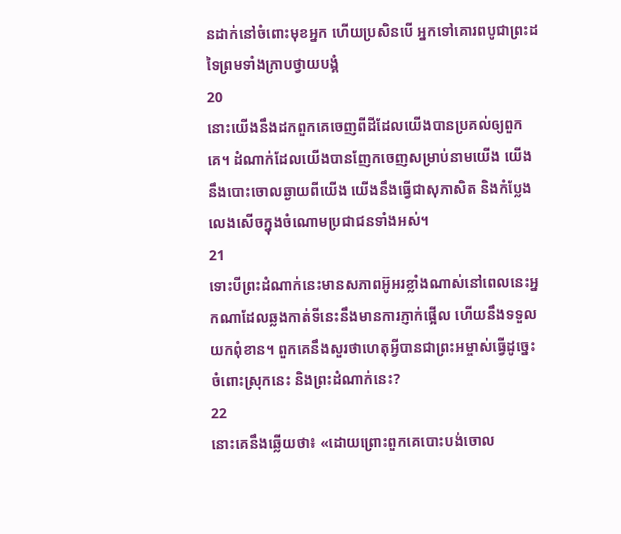នដាក់នៅចំពោះមុខអ្នក ហើយប្រសិនបើ អ្នកទៅគោរពបូជាព្រះដទៃព្រមទាំងក្រាបថ្វាយបង្គំ
20
នោះយើងនឹងដកពួកគេចេញពីដីដែលយើងបានប្រគល់ឲ្យពួកគេ។ ដំណាក់ដែលយើងបានញែកចេញសម្រាប់នាមយើង យើងនឹងបោះចោលឆ្ងាយពីយើង យើងនឹងធ្វើជាសុភាសិត និងកំប្លែងលេងសើចក្នុងចំណោមប្រជាជនទាំងអស់។
21
ទោះបីព្រះដំណាក់នេះមានសភាពអ៊ូអរខ្លាំងណាស់នៅពេលនេះអ្នកណាដែលឆ្លងកាត់ទីនេះនឹងមានការភ្ញាក់ផ្អើល ហើយនឹងទទួលយកពុំខាន។ ពួកគេនឹងសួរថាហេតុអ្វីបានជាព្រះអម្ចាស់ធ្វើដូច្នេះចំពោះស្រុកនេះ និងព្រះដំណាក់នេះ?
22
នោះគេនឹងឆ្លើយថា៖ «ដោយព្រោះពួកគេបោះបង់ចោល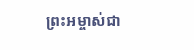ព្រះអម្ចាស់ជា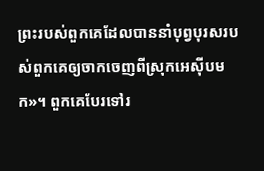ព្រះរបស់ពួកគេដែលបាននាំបុព្វបុរសរបស់ពួកគេឲ្យចាកចេញពីស្រុកអេស៊ីបមក»។ ពួកគេបែរទៅរ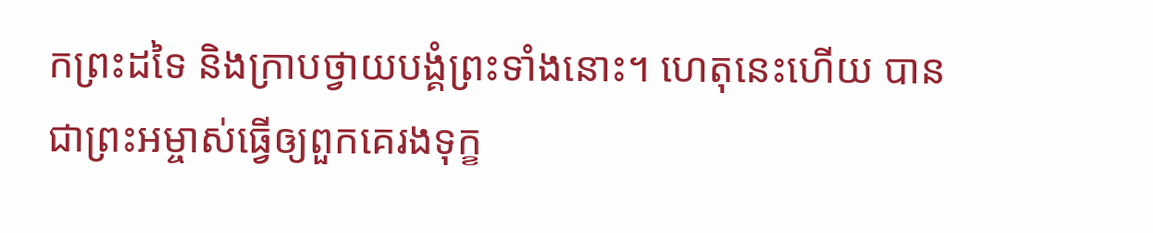កព្រះដទៃ និងក្រាបថ្វាយបង្គំព្រះទាំងនោះ។ ហេតុនេះហើយ បានជាព្រះអម្ចាស់ធ្វើឲ្យពួកគេរងទុក្ខ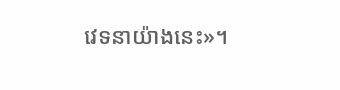វេទនាយ៉ាងនេះ»។